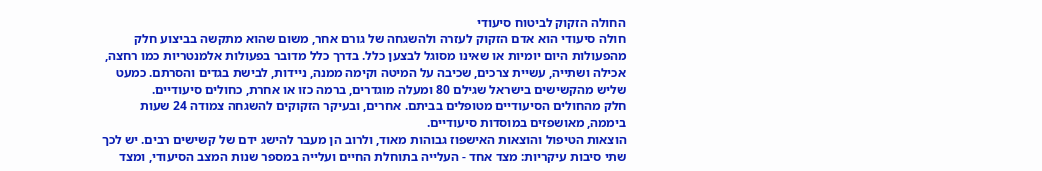החולה הזקוק לביטוח סיעודי
חולה סיעודי הוא אדם הזקוק לעזרה ולהשגחה של גורם אחר, משום שהוא מתקשה בביצוע חלק מהפעולות היום יומיות או שאינו מסוגל לבצען כלל. בדרך כלל מדובר בפעולות אלמנטריות כמו רחצה, אכילה ושתייה, עשיית צרכים, שכיבה על המיטה וקימה ממנה, ניידות, לבישת בגדים והסרתם. כמעט שליש מהקשישים בישראל שגילם 80 ומעלה מוגדרים, ברמה כזו או אחרת, כחולים סיעודיים.
חלק מהחולים הסיעודיים מטופלים בביתם. אחרים, ובעיקר הזקוקים להשגחה צמודה 24 שעות ביממה, מאושפזים במוסדות סיעודיים.
הוצאות הטיפול והוצאות האישפוז גבוהות מאוד, ולרוב הן מעבר להישג ידם של קשישים רבים. יש לכך שתי סיבות עיקריות: מצד אחד - העלייה בתוחלת החיים ועלייה במספר שנות המצב הסיעודי, ומצד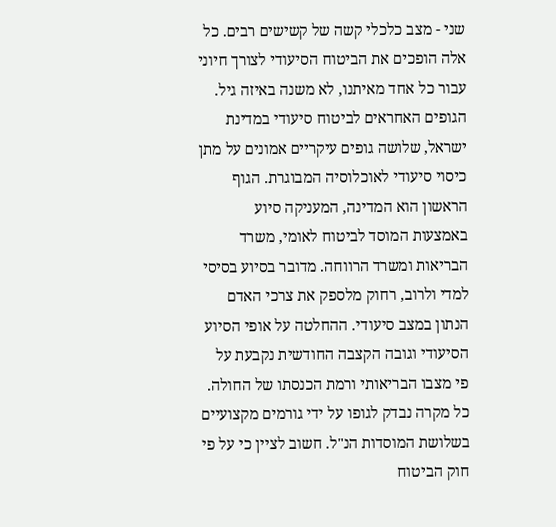שני - מצב כלכלי קשה של קשישים רבים. כל אלה הופכים את הביטוח הסיעודי לצורך חיוני עבור כל אחד מאיתנו, לא משנה באיזה גיל.
הגופים האחראים לביטוח סיעודי במדינת ישראל, שלושה גופים עיקריים אמונים על מתן כיסוי סיעודי לאוכלוסיה המבוגרת. הגוף הראשון הוא המדינה, המעניקה סיוע באמצעות המוסד לביטוח לאומי, משרד הבריאות ומשרד הרווחה. מדובר בסיוע בסיסי למדי ולרוב, רחוק מלספק את צרכי האדם הנתון במצב סיעודי. ההחלטה על אופי הסיוע הסיעודי וגובה הקצבה החודשית נקבעת על פי מצבו הבריאותי ורמת הכנסתו של החולה. כל מקרה נבדק לגופו על ידי גורמים מקצועיים בשלושת המוסדות הנ"ל. חשוב לציין כי על פי חוק הביטוח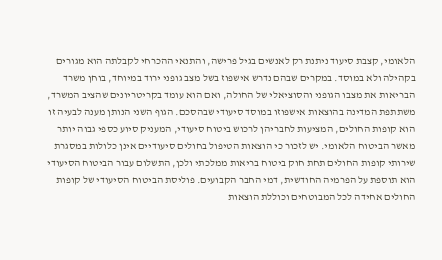הלאומי, קצבת סיעוד ניתנת רק לאנשים בגיל פרישה, והתנאי ההכרחי לקבלתה הוא מגורים בקהילה ולא במוסד. במקרים שבהם נדרש אישפוז בשל מצב גופני ירוד במיוחד, בוחן משרד הבריאות את מצבו הגופני והסוציאלי של החולה, ואם הוא עומד בקריטריונים שהציב המשרד, משתתפת המדינה בהוצאות אישפוזו במוסד סיעודי שבהסכם. הגוף השני הנותן מענה לבעיה זו הוא קופות החולים, המציעות לחבריהן לרכוש ביטוח סיעודי, המעניק סיוע כספי גבוה יותר מאשר הביטוח הלאומי. יש לזכור כי הוצאות הטיפול בחולים סיעודיים אינן כלולות במסגרת שירותי קופות החולים תחת חוק ביטוח בריאות ממלכתי ולכן, התשלום עבור הביטוח הסיעודי הוא תוספת על הפרמיה החודשית, דמי החבר הקבועים. פוליסת הביטוח הסיעודי של קופות החולים אחידה לכל המבוטחים וכוללת הוצאות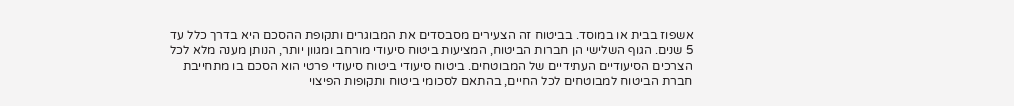אשפוז בבית או במוסד. בביטוח זה הצעירים מסבסדים את המבוגרים ותקופת ההסכם היא בדרך כלל עד 5 שנים. הגוף השלישי הן חברות הביטוח, המציעות ביטוח סיעודי מורחב ומגוון יותר, הנותן מענה מלא לכל הצרכים הסיעודיים העתידיים של המבוטחים. ביטוח סיעודי ביטוח סיעודי פרטי הוא הסכם בו מתחייבת חברת הביטוח למבוטחים לכל החיים, בהתאם לסכומי ביטוח ותקופות הפיצוי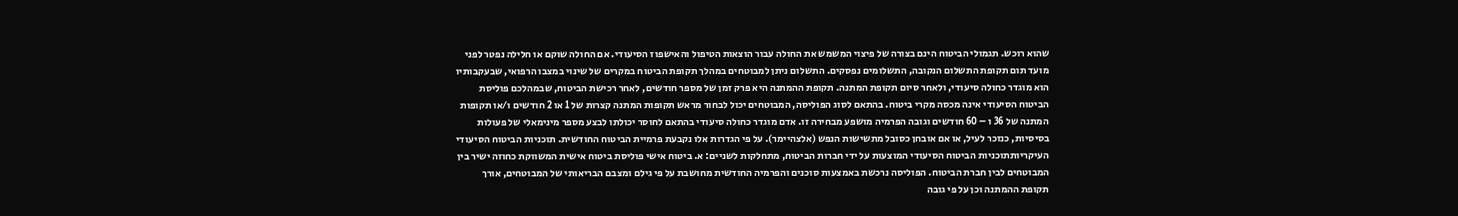שהוא רוכש. תגמולי הביטוח הינם בצורה של פיצוי המשמש את החולה עבור הוצאות הטיפול והאישפוז הסיעודי. אם החולה שוקם או חלילה נפטר לפני מועד תום תקופת התשלום הנקובה, התשלומים נפסקים. התשלום ניתן למבוטחים במהלך תקופת הביטוח במקרים של שינוי במצבו הרפואי, שבעקבותיו הוא מוגדר כחולה סיעודי, ולאחר סיום תקופת המתנה. תקופת ההמתנה היא פרק זמן של מספר חודשים, לאחר רכישת הביטוח, שבמהלכם פוליסת הביטוח הסיעודי אינה מכסה מקרי ביטוח. בהתאם לסוג הפוליסה, המבוטחים יכול לבחור מראש תקופות המתנה קצרות של 1 או 2 חודשים ו/או תקופות המתנה של 36 ו – 60 חודשים וגובה הפרמיה מושפע מבחירה זו. אדם מוגדר כחולה סיעודי בהתאם לחוסר יכולתו לבצע מספר מינימאלי של פעולות בסיסיות, כנזכר לעיל, או אם אובחן כסובל מתשישות הנפש (אלצהיימר). על פי הגדרות אלו נקבעת פרמיית הביטוח החודשית. תוכניות הביטוח הסיעודי העיקריותתוכניות הביטוח הסיעודי המוצעות על ידי חברות הביטוח, מתחלקות לשניים: א. ביטוח אישי פוליסת ביטוח אישית המשווקת כחוזה ישיר בין המבוטחים לבין חברת הביטוח. הפוליסה נרכשת באמצעות סוכנים והפרמיה החודשית מחושבת על פי גילם ומצבם הבריאותי של המבוטחים, אורך תקופת ההמתנה וכן על פי גובה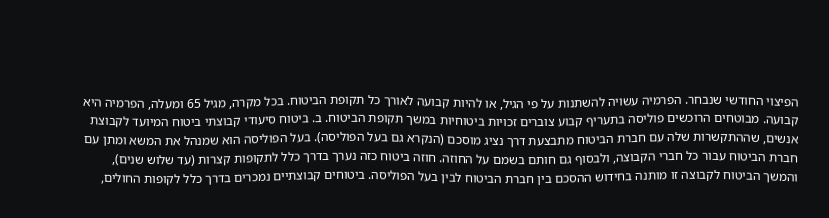הפיצוי החודשי שנבחר. הפרמיה עשויה להשתנות על פי הגיל, או להיות קבועה לאורך כל תקופת הביטוח. בכל מקרה, מגיל 65 ומעלה, הפרמיה היא קבועה. מבוטחים הרוכשים פוליסה בתעריף קבוע צוברים זכויות ביטוחיות במשך תקופת הביטוח. ב. ביטוח סיעודי קבוצתי ביטוח המיועד לקבוצת אנשים, שההתקשרות שלה עם חברת הביטוח מתבצעת דרך נציג מוסכם (הנקרא גם בעל הפוליסה). בעל הפוליסה הוא שמנהל את המשא ומתן עם חברת הביטוח עבור כל חברי הקבוצה, ולבסוף גם חותם בשמם על החוזה. חוזה ביטוח כזה נערך בדרך כלל לתקופות קצרות (עד שלוש שנים), והמשך הביטוח לקבוצה זו מותנה בחידוש ההסכם בין חברת הביטוח לבין בעל הפוליסה. ביטוחים קבוצתיים נמכרים בדרך כלל לקופות החולים,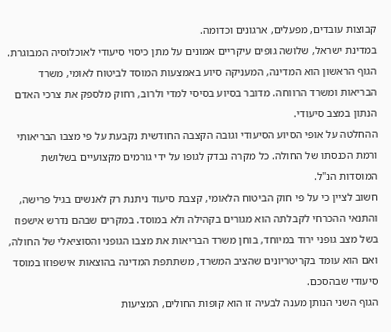קבוצות עובדים, מפעלים, ארגונים וכדומה.
במדינת ישראל, שלושה גופים עיקריים אמונים על מתן כיסוי סיעודי לאוכלוסיה המבוגרת. הגוף הראשון הוא המדינה, המעניקה סיוע באמצעות המוסד לביטוח לאומי, משרד הבריאות ומשרד הרווחה. מדובר בסיוע בסיסי למדי ולרוב, רחוק מלספק את צרכי האדם הנתון במצב סיעודי.
ההחלטה על אופי הסיוע הסיעודי וגובה הקצבה החודשית נקבעת על פי מצבו הבריאותי ורמת הכנסתו של החולה. כל מקרה נבדק לגופו על ידי גורמים מקצועיים בשלושת המוסדות הנ"ל.
חשוב לציין כי על פי חוק הביטוח הלאומי, קצבת סיעוד ניתנת רק לאנשים בגיל פרישה, והתנאי ההכרחי לקבלתה הוא מגורים בקהילה ולא במוסד. במקרים שבהם נדרש אישפוז בשל מצב גופני ירוד במיוחד, בוחן משרד הבריאות את מצבו הגופני והסוציאלי של החולה, ואם הוא עומד בקריטריונים שהציב המשרד, משתתפת המדינה בהוצאות אישפוזו במוסד סיעודי שבהסכם.
הגוף השני הנותן מענה לבעיה זו הוא קופות החולים, המציעות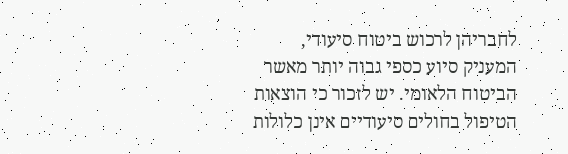לחבריהן לרכוש ביטוח סיעודי, המעניק סיוע כספי גבוה יותר מאשר הביטוח הלאומי. יש לזכור כי הוצאות הטיפול בחולים סיעודיים אינן כלולות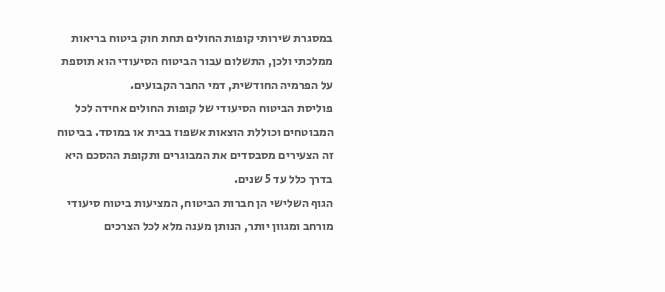במסגרת שירותי קופות החולים תחת חוק ביטוח בריאות ממלכתי ולכן, התשלום עבור הביטוח הסיעודי הוא תוספת על הפרמיה החודשית, דמי החבר הקבועים.
פוליסת הביטוח הסיעודי של קופות החולים אחידה לכל המבוטחים וכוללת הוצאות אשפוז בבית או במוסד. בביטוח זה הצעירים מסבסדים את המבוגרים ותקופת ההסכם היא בדרך כלל עד 5 שנים.
הגוף השלישי הן חברות הביטוח, המציעות ביטוח סיעודי מורחב ומגוון יותר, הנותן מענה מלא לכל הצרכים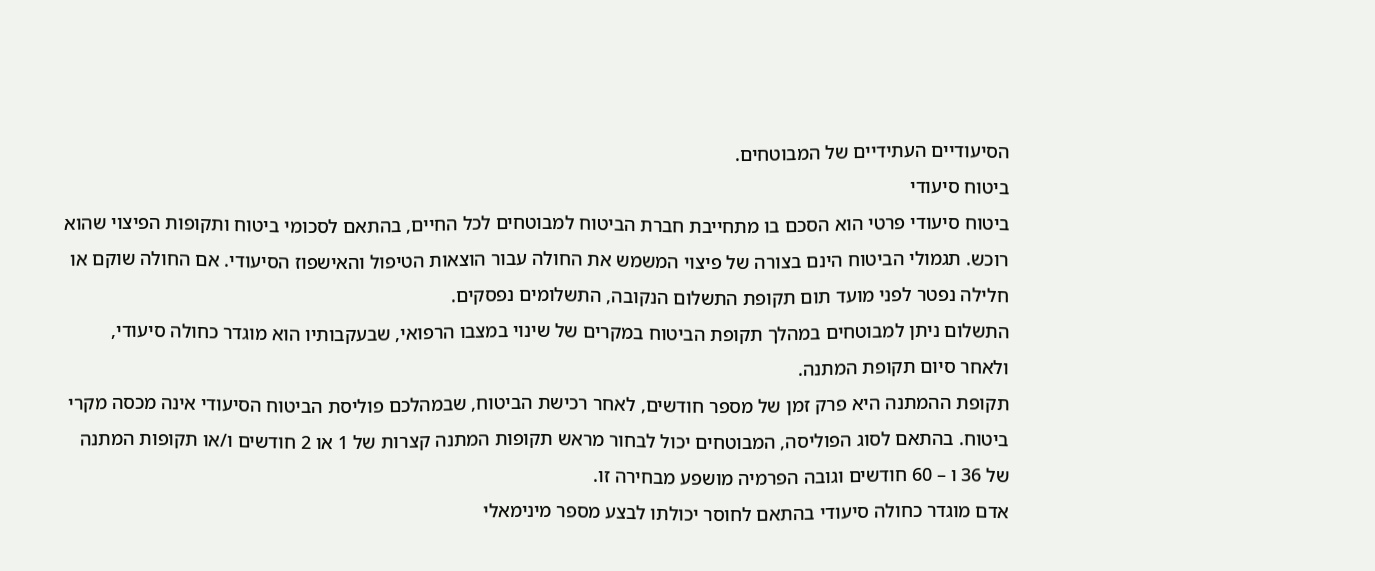הסיעודיים העתידיים של המבוטחים.
ביטוח סיעודי
ביטוח סיעודי פרטי הוא הסכם בו מתחייבת חברת הביטוח למבוטחים לכל החיים, בהתאם לסכומי ביטוח ותקופות הפיצוי שהוא רוכש. תגמולי הביטוח הינם בצורה של פיצוי המשמש את החולה עבור הוצאות הטיפול והאישפוז הסיעודי. אם החולה שוקם או חלילה נפטר לפני מועד תום תקופת התשלום הנקובה, התשלומים נפסקים.
התשלום ניתן למבוטחים במהלך תקופת הביטוח במקרים של שינוי במצבו הרפואי, שבעקבותיו הוא מוגדר כחולה סיעודי, ולאחר סיום תקופת המתנה.
תקופת ההמתנה היא פרק זמן של מספר חודשים, לאחר רכישת הביטוח, שבמהלכם פוליסת הביטוח הסיעודי אינה מכסה מקרי ביטוח. בהתאם לסוג הפוליסה, המבוטחים יכול לבחור מראש תקופות המתנה קצרות של 1 או 2 חודשים ו/או תקופות המתנה של 36 ו – 60 חודשים וגובה הפרמיה מושפע מבחירה זו.
אדם מוגדר כחולה סיעודי בהתאם לחוסר יכולתו לבצע מספר מינימאלי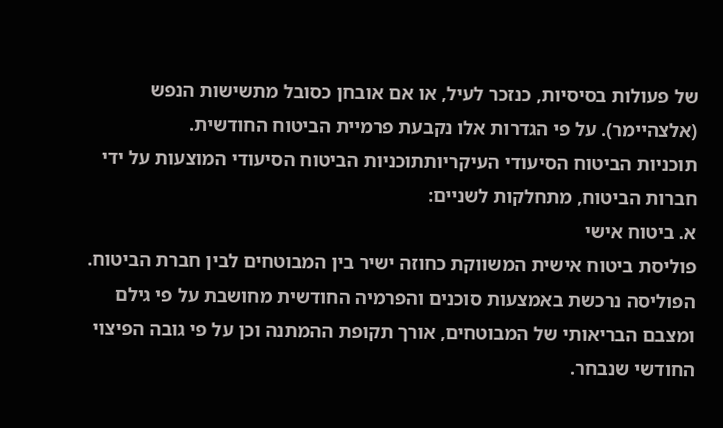של פעולות בסיסיות, כנזכר לעיל, או אם אובחן כסובל מתשישות הנפש (אלצהיימר). על פי הגדרות אלו נקבעת פרמיית הביטוח החודשית.
תוכניות הביטוח הסיעודי העיקריותתוכניות הביטוח הסיעודי המוצעות על ידי חברות הביטוח, מתחלקות לשניים:
א. ביטוח אישי
פוליסת ביטוח אישית המשווקת כחוזה ישיר בין המבוטחים לבין חברת הביטוח. הפוליסה נרכשת באמצעות סוכנים והפרמיה החודשית מחושבת על פי גילם ומצבם הבריאותי של המבוטחים, אורך תקופת ההמתנה וכן על פי גובה הפיצוי החודשי שנבחר.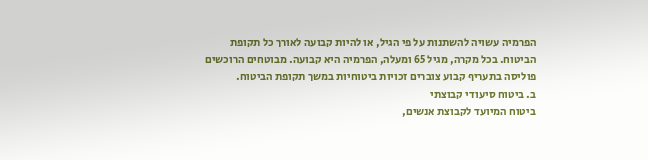הפרמיה עשויה להשתנות על פי הגיל, או להיות קבועה לאורך כל תקופת הביטוח. בכל מקרה, מגיל 65 ומעלה, הפרמיה היא קבועה. מבוטחים הרוכשים פוליסה בתעריף קבוע צוברים זכויות ביטוחיות במשך תקופת הביטוח.
ב. ביטוח סיעודי קבוצתי
ביטוח המיועד לקבוצת אנשים,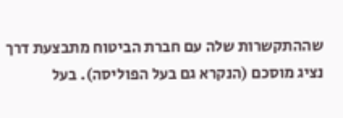שההתקשרות שלה עם חברת הביטוח מתבצעת דרך נציג מוסכם (הנקרא גם בעל הפוליסה). בעל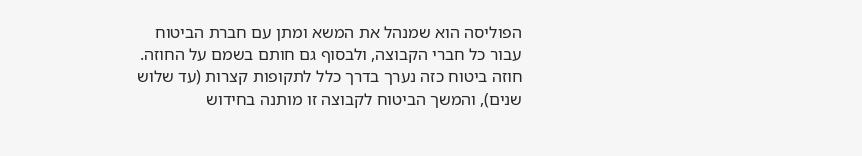הפוליסה הוא שמנהל את המשא ומתן עם חברת הביטוח עבור כל חברי הקבוצה, ולבסוף גם חותם בשמם על החוזה. חוזה ביטוח כזה נערך בדרך כלל לתקופות קצרות (עד שלוש שנים), והמשך הביטוח לקבוצה זו מותנה בחידוש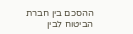ההסכם בין חברת הביטוח לבין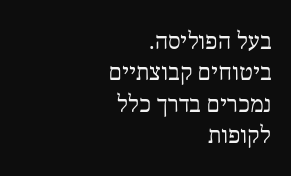בעל הפוליסה.
ביטוחים קבוצתיים נמכרים בדרך כלל לקופות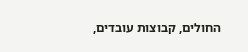החולים, קבוצות עובדים,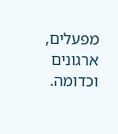מפעלים, ארגונים וכדומה.